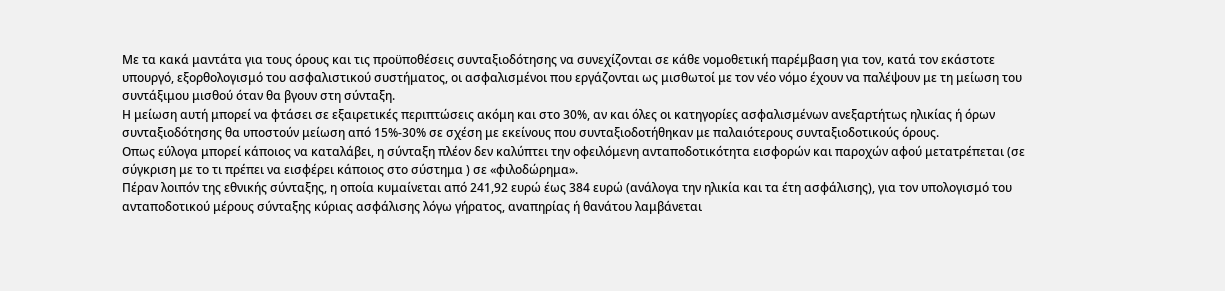Με τα κακά μαντάτα για τους όρους και τις προϋποθέσεις συνταξιοδότησης να συνεχίζονται σε κάθε νομοθετική παρέμβαση για τον, κατά τον εκάστοτε υπουργό, εξορθολογισμό του ασφαλιστικού συστήματος, οι ασφαλισμένοι που εργάζονται ως μισθωτοί με τον νέο νόμο έχουν να παλέψουν με τη μείωση του συντάξιμου μισθού όταν θα βγουν στη σύνταξη.
Η μείωση αυτή μπορεί να φτάσει σε εξαιρετικές περιπτώσεις ακόμη και στο 30%, αν και όλες οι κατηγορίες ασφαλισμένων ανεξαρτήτως ηλικίας ή όρων συνταξιοδότησης θα υποστούν μείωση από 15%-30% σε σχέση με εκείνους που συνταξιοδοτήθηκαν με παλαιότερους συνταξιοδοτικούς όρους.
Οπως εύλογα μπορεί κάποιος να καταλάβει, η σύνταξη πλέον δεν καλύπτει την οφειλόμενη ανταποδοτικότητα εισφορών και παροχών αφού μετατρέπεται (σε σύγκριση με το τι πρέπει να εισφέρει κάποιος στο σύστημα ) σε «φιλοδώρημα».
Πέραν λοιπόν της εθνικής σύνταξης, η οποία κυμαίνεται από 241,92 ευρώ έως 384 ευρώ (ανάλογα την ηλικία και τα έτη ασφάλισης), για τον υπολογισμό του ανταποδοτικού μέρους σύνταξης κύριας ασφάλισης λόγω γήρατος, αναπηρίας ή θανάτου λαμβάνεται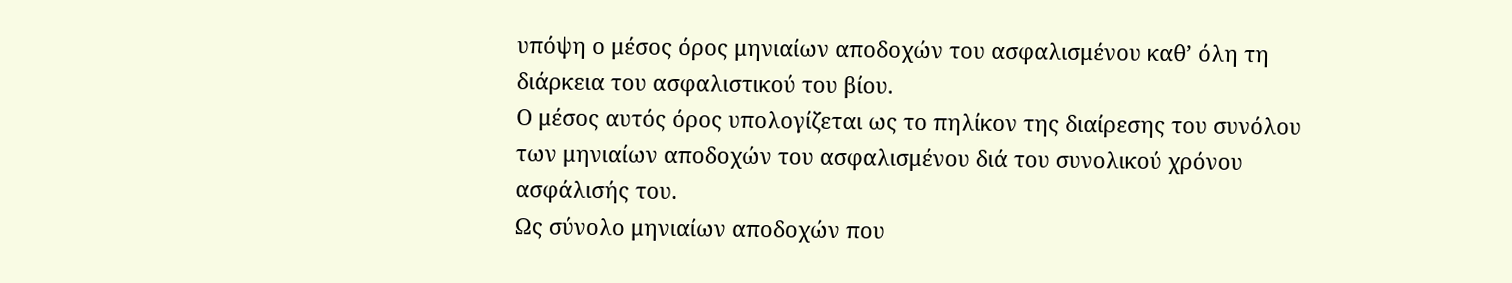υπόψη ο μέσος όρος μηνιαίων αποδοχών του ασφαλισμένου καθ’ όλη τη διάρκεια του ασφαλιστικού του βίου.
Ο μέσος αυτός όρος υπολογίζεται ως το πηλίκον της διαίρεσης του συνόλου των μηνιαίων αποδοχών του ασφαλισμένου διά του συνολικού χρόνου ασφάλισής του.
Ως σύνολο μηνιαίων αποδοχών που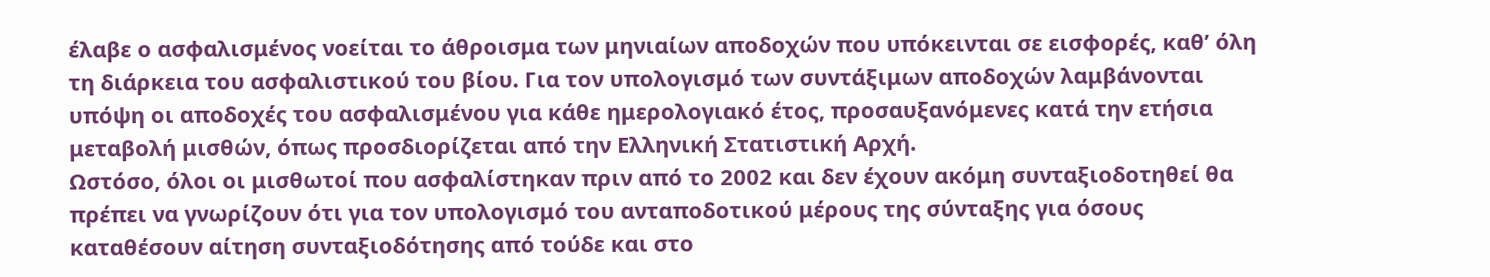έλαβε ο ασφαλισμένος νοείται το άθροισμα των μηνιαίων αποδοχών που υπόκεινται σε εισφορές, καθ’ όλη τη διάρκεια του ασφαλιστικού του βίου. Για τον υπολογισμό των συντάξιμων αποδοχών λαμβάνονται υπόψη οι αποδοχές του ασφαλισμένου για κάθε ημερολογιακό έτος, προσαυξανόμενες κατά την ετήσια μεταβολή μισθών, όπως προσδιορίζεται από την Ελληνική Στατιστική Αρχή.
Ωστόσο, όλοι οι μισθωτοί που ασφαλίστηκαν πριν από το 2002 και δεν έχουν ακόμη συνταξιοδοτηθεί θα πρέπει να γνωρίζουν ότι για τον υπολογισμό του ανταποδοτικού μέρους της σύνταξης για όσους καταθέσουν αίτηση συνταξιοδότησης από τούδε και στο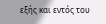εξής και εντός του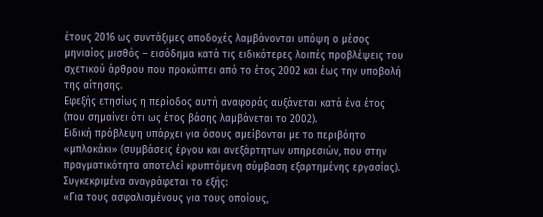έτους 2016 ως συντάξιμες αποδοχές λαμβάνονται υπόψη ο μέσος μηνιαίος μισθός – εισόδημα κατά τις ειδικότερες λοιπές προβλέψεις του σχετικού άρθρου που προκύπτει από το έτος 2002 και έως την υποβολή της αίτησης.
Εφεξής ετησίως η περίοδος αυτή αναφοράς αυξάνεται κατά ένα έτος (που σημαίνει ότι ως έτος βάσης λαμβάνεται το 2002).
Ειδική πρόβλεψη υπάρχει για όσους αμείβονται με το περιβόητο «μπλοκάκι» (συμβάσεις έργου και ανεξάρτητων υπηρεσιών, που στην πραγματικότητα αποτελεί κρυπτόμενη σύμβαση εξαρτημένης εργασίας).
Συγκεκριμένα αναγράφεται το εξής:
«Για τους ασφαλισμένους για τους οποίους,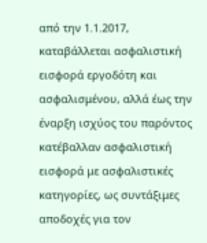από την 1.1.2017, καταβάλλεται ασφαλιστική εισφορά εργοδότη και ασφαλισμένου, αλλά έως την έναρξη ισχύος του παρόντος κατέβαλλαν ασφαλιστική εισφορά με ασφαλιστικές κατηγορίες, ως συντάξιμες αποδοχές για τον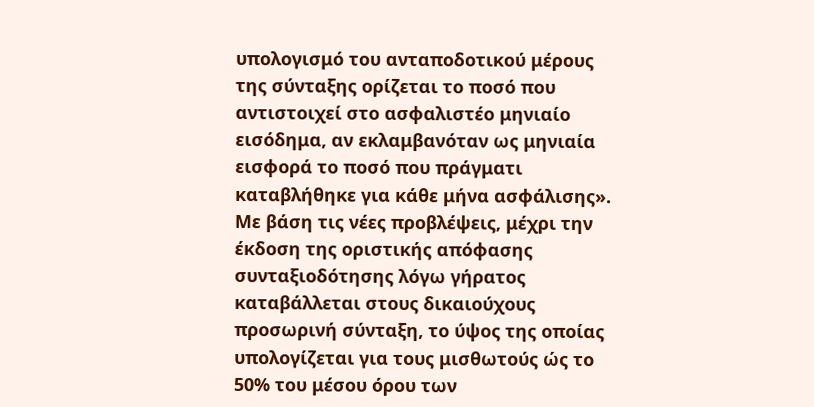υπολογισμό του ανταποδοτικού μέρους της σύνταξης ορίζεται το ποσό που αντιστοιχεί στο ασφαλιστέο μηνιαίο εισόδημα, αν εκλαμβανόταν ως μηνιαία εισφορά το ποσό που πράγματι καταβλήθηκε για κάθε μήνα ασφάλισης».
Με βάση τις νέες προβλέψεις, μέχρι την έκδοση της οριστικής απόφασης συνταξιοδότησης λόγω γήρατος καταβάλλεται στους δικαιούχους προσωρινή σύνταξη, το ύψος της οποίας υπολογίζεται για τους μισθωτούς ώς το 50% του μέσου όρου των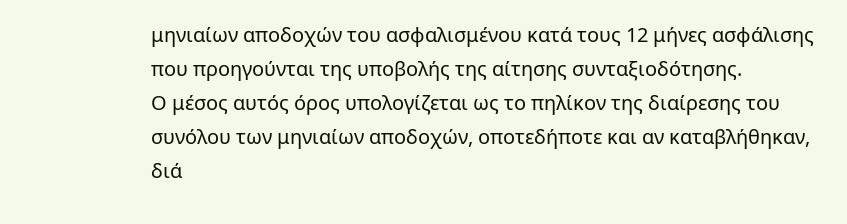μηνιαίων αποδοχών του ασφαλισμένου κατά τους 12 μήνες ασφάλισης που προηγούνται της υποβολής της αίτησης συνταξιοδότησης.
Ο μέσος αυτός όρος υπολογίζεται ως το πηλίκον της διαίρεσης του συνόλου των μηνιαίων αποδοχών, οποτεδήποτε και αν καταβλήθηκαν, διά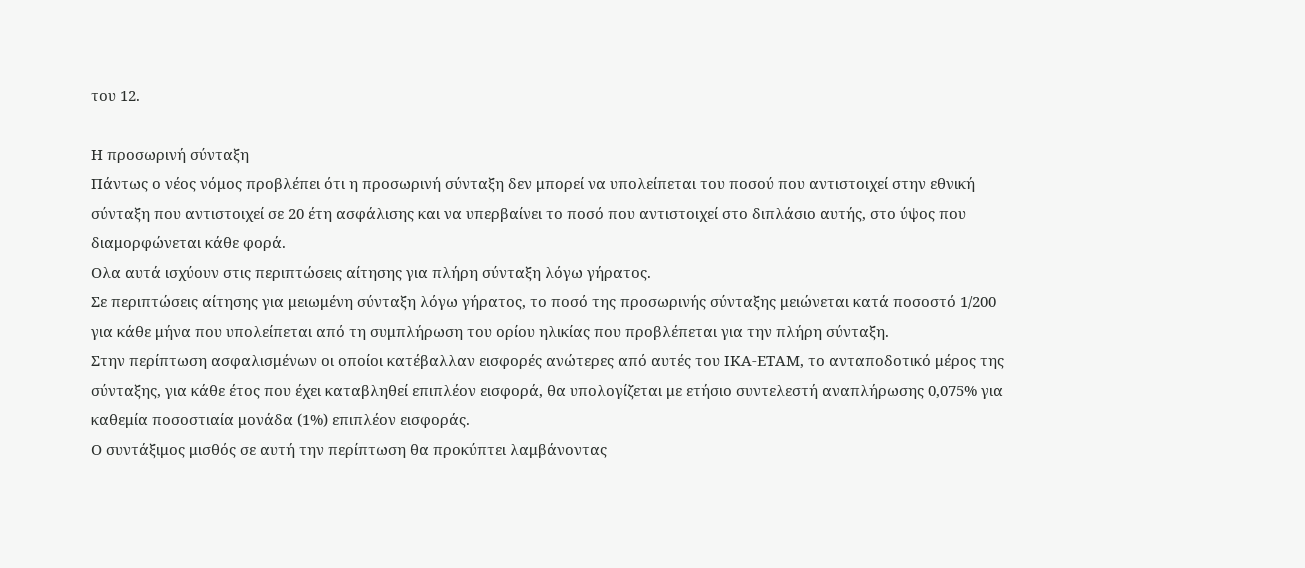του 12.

Η προσωρινή σύνταξη
Πάντως ο νέος νόμος προβλέπει ότι η προσωρινή σύνταξη δεν μπορεί να υπολείπεται του ποσού που αντιστοιχεί στην εθνική σύνταξη που αντιστοιχεί σε 20 έτη ασφάλισης και να υπερβαίνει το ποσό που αντιστοιχεί στο διπλάσιο αυτής, στο ύψος που διαμορφώνεται κάθε φορά.
Ολα αυτά ισχύουν στις περιπτώσεις αίτησης για πλήρη σύνταξη λόγω γήρατος.
Σε περιπτώσεις αίτησης για μειωμένη σύνταξη λόγω γήρατος, το ποσό της προσωρινής σύνταξης μειώνεται κατά ποσοστό 1/200 για κάθε μήνα που υπολείπεται από τη συμπλήρωση του ορίου ηλικίας που προβλέπεται για την πλήρη σύνταξη.
Στην περίπτωση ασφαλισμένων οι οποίοι κατέβαλλαν εισφορές ανώτερες από αυτές του ΙΚΑ-ΕΤΑΜ, το ανταποδοτικό μέρος της σύνταξης, για κάθε έτος που έχει καταβληθεί επιπλέον εισφορά, θα υπολογίζεται με ετήσιο συντελεστή αναπλήρωσης 0,075% για καθεμία ποσοστιαία μονάδα (1%) επιπλέον εισφοράς.
Ο συντάξιμος μισθός σε αυτή την περίπτωση θα προκύπτει λαμβάνοντας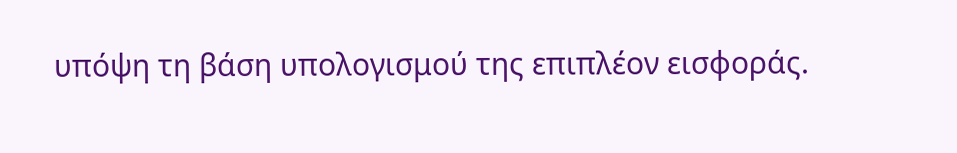υπόψη τη βάση υπολογισμού της επιπλέον εισφοράς.